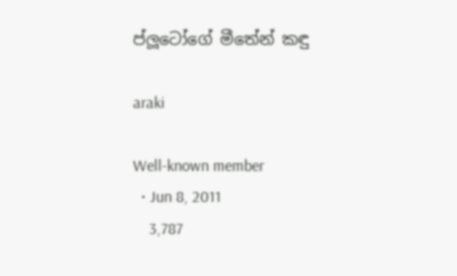ප්ලූටෝගේ මීතේන් කඳු

araki

Well-known member
  • Jun 8, 2011
    3,787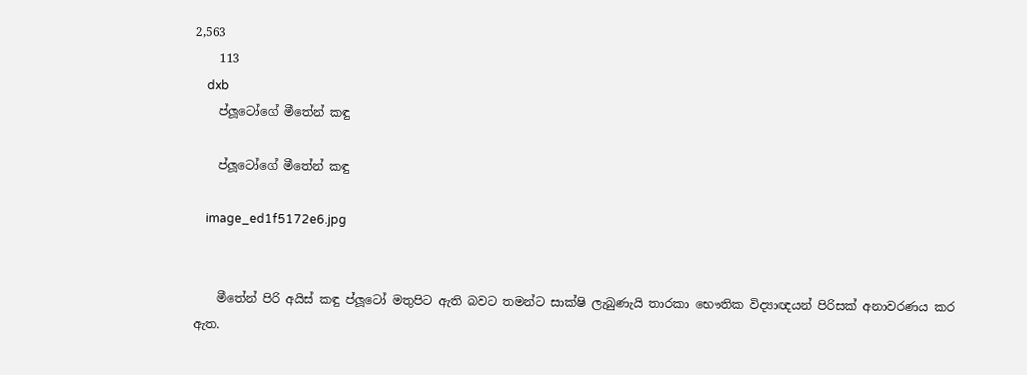2,563
    113
    dxb
    ප්ලූටෝගේ මීතේන් කඳු

    ප්ලූටෝගේ මීතේන් කඳු

    image_ed1f5172e6.jpg


    මීතේන් පිරි අයිස් කඳු ප්ලූටෝ මතුපිට ඇති බවට තමන්ට සාක්ෂි ලැබුණැයි තාරකා භෞතික විද්‍යාඥයන් පිරිසක් අනාවරණය කර ඇත.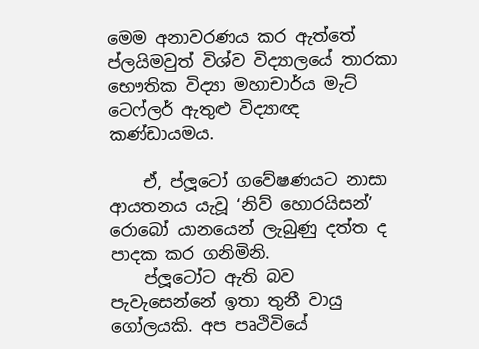මෙම අනාවරණය කර ඇත්තේ ප්ලයිමවුත් විශ්ව විද්‍යාලයේ තාරකා භෞතික විද්‍යා මහාචාර්ය මැට් ටෙෆ්ලර් ඇතුළු විද්‍යාඥ කණ්ඩායමය.

    ඒ, ප්ලූටෝ ගවේෂණයට නාසා ආයතනය යැවූ ‘නිව් හොරයිසන්’ රොබෝ යානයෙන් ලැබුණු දත්ත ද පාදක කර ගනිමිනි.
    ප්ලූටෝට ඇති බව පැවැසෙන්නේ ඉතා තුනී වායු ගෝලයකි. අප පෘථිවියේ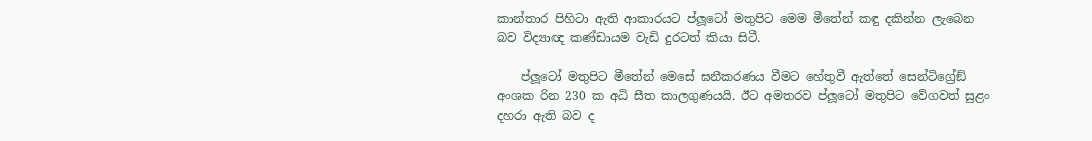කාන්තාර පිහිටා ඇති ආකාරයට ප්ලූටෝ මතුපිට මෙම මීතේන් කඳු දකින්න ලැබෙන බව විද්‍යාඥ කණ්ඩායම වැඩි දුරටත් කියා සිටී.

    ප්ලූටෝ මතුපිට මීතේන් මෙසේ ඝනීකරණය වීමට හේතුවී ඇත්තේ සෙන්ටිග්‍රේඞ් අංශක රින 230 ක අධි සීත කාලගුණයයි. ඊට අමතරව ප්ලූටෝ මතුපිට වේගවත් සුළං දහරා ඇති බව ද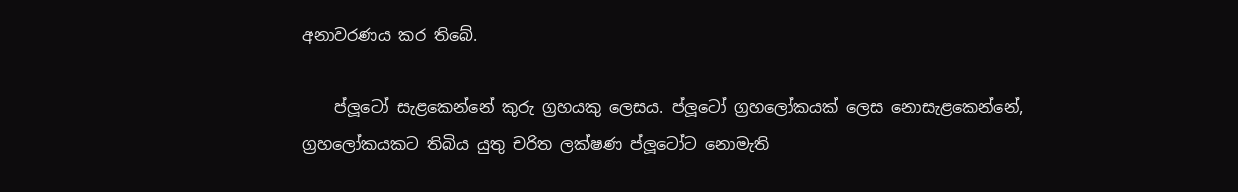අනාවරණය කර තිබේ.

    ප්ලූටෝ සැළකෙන්නේ කුරු ග්‍රහයකු ලෙසය. ප්ලූටෝ ග්‍රහලෝකයක් ලෙස නොසැළකෙන්නේ, ග්‍රහලෝකයකට තිබිය යුතු චරිත ලක්ෂණ ප්ලූටෝට නොමැති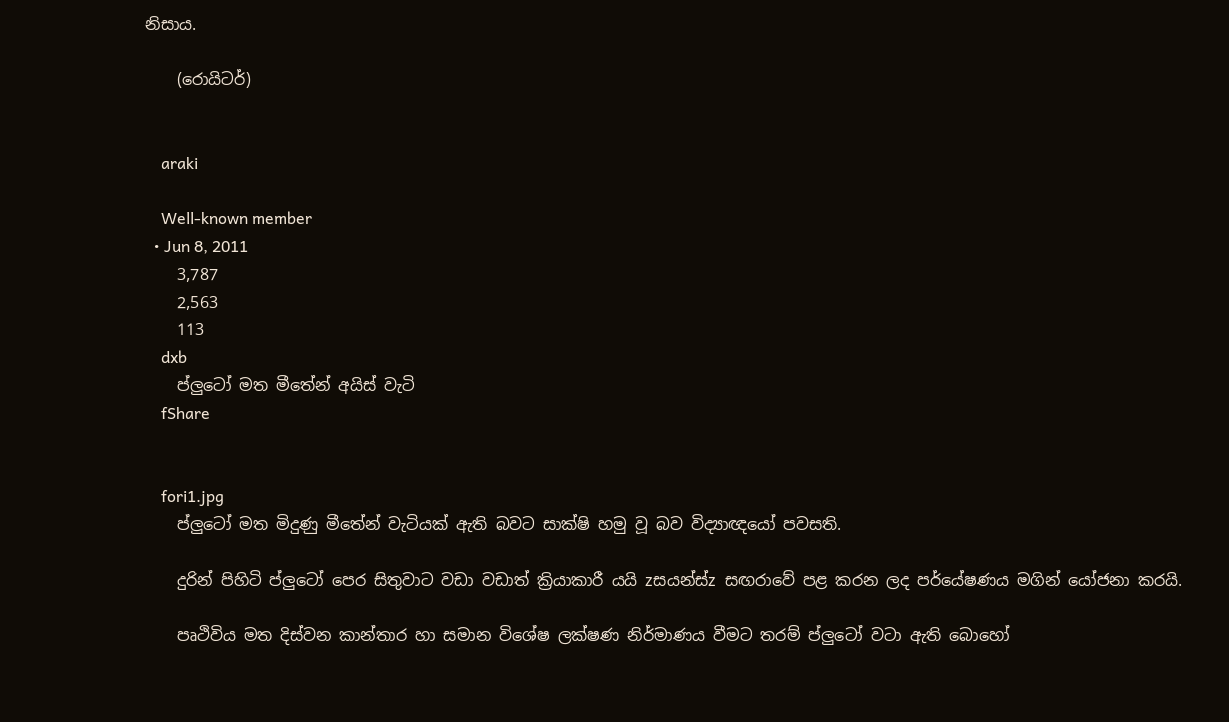නිසාය.

    (රොයිටර්)


    araki

    Well-known member
  • Jun 8, 2011
    3,787
    2,563
    113
    dxb
    ප්ලුටෝ මත මීතේන් අයිස්‌ වැටි
    fShare


    fori1.jpg
    ප්ලුටෝ මත මිදුණු මීතේන් වැටියක්‌ ඇති බවට සාක්‌ෂි හමු වූ බව විද්‍යාඥයෝ පවසති.

    දුරින් පිහිටි ප්ලුටෝ පෙර සිතුවාට වඩා වඩාත් ක්‍රියාකාරී යයි zසයන්ස්‌z සඟරාවේ පළ කරන ලද පර්යේෂණය මගින් යෝජනා කරයි.

    පෘථිවිය මත දිස්‌වන කාන්තාර හා සමාන විශේෂ ලක්‌ෂණ නිර්මාණය වීමට තරම් ප්ලුටෝ වටා ඇති බොහෝ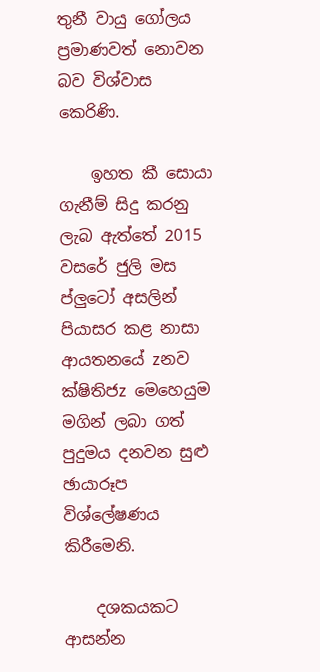තුනී වායු ගෝලය ප්‍රමාණවත් නොවන බව විශ්වාස කෙරිණි.

    ඉහත කී සොයා ගැනීම් සිදු කරනු ලැබ ඇත්තේ 2015 වසරේ ජුලි මස ප්ලුටෝ අසලින් පියාසර කළ නාසා ආයතනයේ zනව ක්‌ෂිතිජz මෙහෙයුම මගින් ලබා ගත් පුදුමය දනවන සුළු ඡායාරූප විශ්ලේෂණය කිරීමෙනි.

    දශකයකට ආසන්න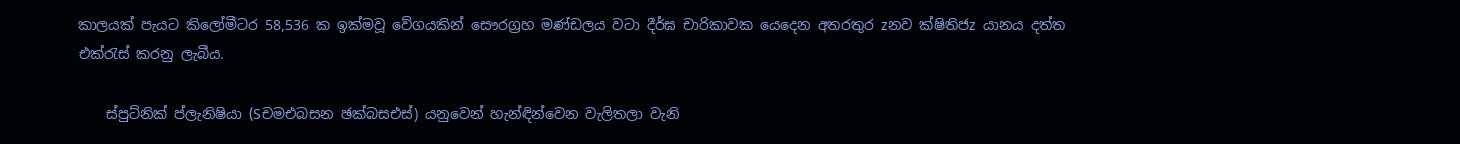කාලයක්‌ පැයට කිලෝමීටර 58,536 ක ඉක්‌මවූ වේගයකින් සෞරග්‍රහ මණ්‌ඩලය වටා දීර්ඝ චාරිකාවක යෙදෙන අතරතුර zනව ක්‌ෂිතිජz යානය දත්ත එක්‌රැස්‌ කරනු ලැබීය.

    ස්‌පුට්‌නික්‌ ප්ලැනිෂියා (Sචමඑබසන ඡක්‌බසඑස්‌) යනුවෙන් හැන්ඳින්වෙන වැලිතලා වැනි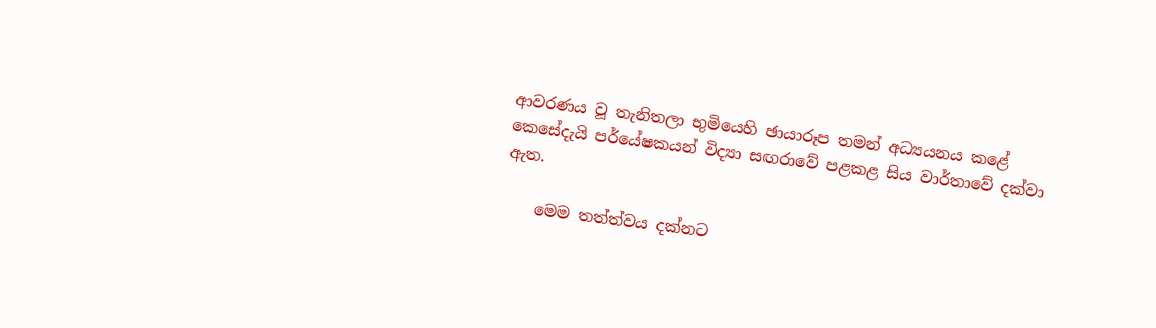ආවරණය වූ තැනිතලා භුමියෙහි ඡායාරූප තමන් අධ්‍යයනය කළේ කෙසේදැයි පර්යේෂකයන් විද්‍යා සඟරාවේ පළකළ සිය වාර්තාවේ දක්‌වා ඇත.

    මෙම තත්ත්වය දක්‌නට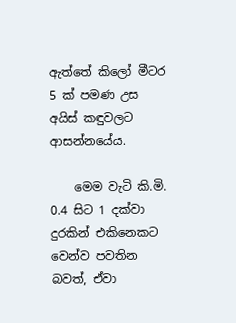ඇත්තේ කිලෝ මීටර 5 ක්‌ පමණ උස අයිස්‌ කඳුවලට ආසන්නයේය.

    මෙම වැටි කි.මි. 0.4 සිට 1 දක්‌වා දුරකින් එකිනෙකට වෙන්ව පවතින බවත්, ඒවා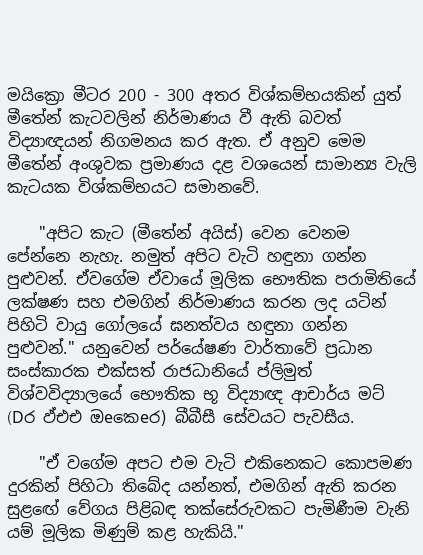මයික්‍රො මීටර 200 - 300 අතර විශ්කම්භයකින් යුත් මීතේන් කැටවලින් නිර්මාණය වී ඇති බවත් විද්‍යාඥයන් නිගමනය කර ඇත. ඒ අනුව මෙම මීතේන් අංශුවක ප්‍රමාණය දළ වශයෙන් සාමාන්‍ය වැලි කැටයක විශ්කම්භයට සමානවේ.

    "අපිට කැට (මීතේන් අයිස්‌) වෙන වෙනම පේන්නෙ නැහැ. නමුත් අපිට වැටි හඳුනා ගන්න පුළුවන්. ඒවගේම ඒවායේ මූලික භෞතික පරාමිතියේ ලක්‌ෂණ සහ එමගින් නිර්මාණය කරන ලද යටින් පිහිටි වායු ගෝලයේ ඝනත්වය හඳුනා ගන්න පුළුවන්." යනුවෙන් පර්යේෂණ වාර්තාවේ ප්‍රධාන සංස්‌කාරක එක්‌සත් රාජධානියේ ප්ලිමුත් විශ්වවිද්‍යාලයේ භෞතික භූ විද්‍යාඥ ආචාර්ය මට්‌ (Dර ඵ්එඑ ඔeකෙeර) බීබීසී සේවයට පැවසීය.

    "ඒ වගේම අපට එම වැටි එකිනෙකට කොපමණ දුරකින් පිහිටා තිබේද යන්නත්, එමගින් ඇති කරන සුළඟේ වේගය පිළිබඳ තක්‌සේරුවකට පැමිණීම වැනි යම් මූලික මිණුම් කළ හැකියි."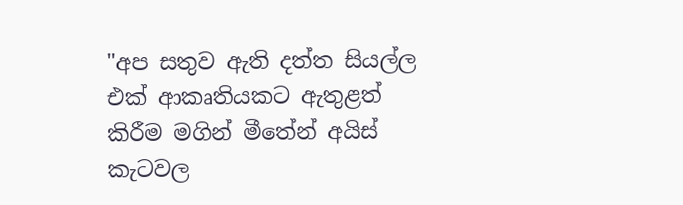"අප සතුව ඇති දත්ත සියල්ල එක්‌ ආකෘතියකට ඇතුළත් කිරීම මගින් මීතේන් අයිස්‌ කැටවල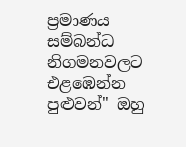ප්‍රමාණය සම්බන්ධ නිගමනවලට එළඹෙන්න පුළුවන්" ඔහු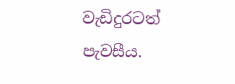වැඩිදුරටත් පැවසීය.